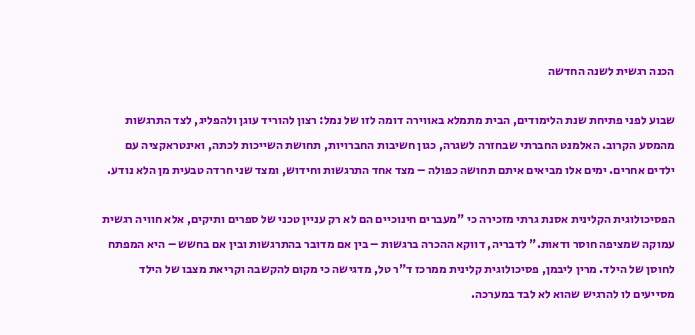הכנה רגשית לשנה החדשה

שבוע לפני פתיחת שנת הלימודים, הבית מתמלא באווירה דומה לזו של נמל: רצון להוריד עוגן ולהפליג, לצד התרגשות מהמסע הקרוב. האלמנט החברתי שבחזרה לשגרה, כגון חשיבות החברויות, תחושת השייכות לכתה, ואינטראקציה עם ילדים אחרים. ימים אלו מביאים איתם תחושה כפולה – מצד אחד התרגשות וחידוש, ומצד שני חרדה טבעית מן הלא נודע.

הפסיכולוגית הקלינית אסנת גרתי מזכירה כי "מעברים חינוכיים הם לא רק עניין טכני של ספרים ותיקים, אלא חוויה רגשית עמוקה שמציפה חוסר ודאות." לדבריה, דווקא ההכרה ברגשות – בין אם מדובר בהתרגשות ובין אם בחשש – היא המפתח לחוסן של הילד. מרין ליבמן, פסיכולוגית קלינית ממרכז ד"ר טל, מדגישה כי מקום להקשבה וקריאת מצבו של הילד מסייעים לו להרגיש שהוא לא לבד במערכה.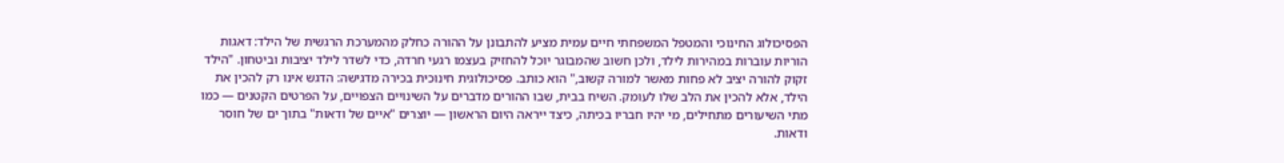הפסיכולוג החינוכי והמטפל המשפחתי חיים עמית מציע להתבונן על ההורה כחלק מהמערכת הרגשית של הילד: דאגות הוריות עוברות במהירות לילד, ולכן חשוב שהמבוגר יוכל להחזיק בעצמו רגעי חרדה, כדי לשדר לילד יציבות וביטחון. "הילד זקוק להורה יציב לא פחות מאשר למורה קשוב," הוא כותב. פסיכולוגית חינוכית בכירה מדגישה: הדגש אינו רק להכין את הילד, אלא להכין את הלב שלו לעומק. השיח בבית, שבו ההורים מדברים על השינויים הצפויים, על הפרטים הקטנים — כמו מתי השיעורים מתחילים, מי יהיו חבריו בכיתה, כיצד ייראה היום הראשון — יוצרים "איים של ודאות" בתוך ים של חוסר ודאות.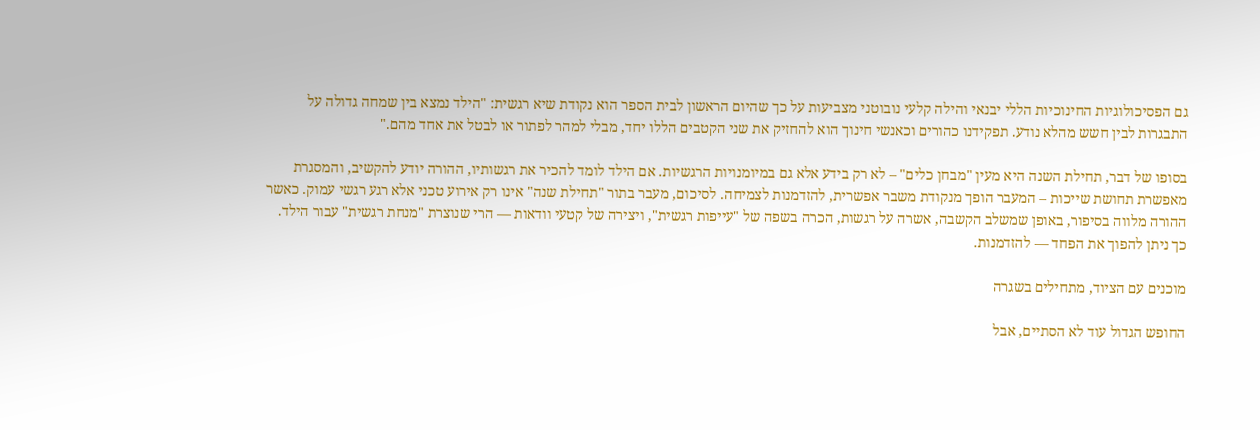גם הפסיכולוגיות החינוכיות הללי יבנאי והילה קלעי נובוטני מצביעות על כך שהיום הראשון לבית הספר הוא נקודת שיא רגשית: "הילד נמצא בין שמחה גדולה על התבגרות לבין חשש מהלא נודע. תפקידנו כהורים וכאנשי חינוך הוא להחזיק את שני הקטבים הללו יחד, מבלי למהר לפתור או לבטל את אחד מהם."

בסופו של דבר, תחילת השנה היא מעין "מבחן כלים" – לא רק בידע אלא גם במיומנויות הרגשיות. אם הילד לומד להכיר את רגשותיו, ההורה יודע להקשיב, והמסגרת מאפשרת תחושת שייכות – המעבר הופך מנקודת משבר אפשרית, להזדמנות לצמיחה. לסיכום, מעבר בתור "תחילת שנה" אינו רק אירוע טכני אלא רגע רגשי עמוק. כאשר ההורה מלווה בסיפור, באופן שמשלב הקשבה, אשרה על רגשות, הכרה בשפה של "עייפות רגשית", ויצירה של קטעי וודאות — הרי שנוצרת "מנחת רגשית" עבור הילד. כך ניתן להפוך את הפחד — להזדמנות.

מוכנים עם הציוד, מתחילים בשגרה

החופש הגדול עוד לא הסתיים, אבל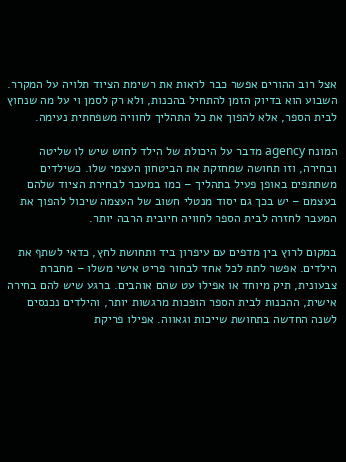אצל רוב ההורים אפשר כבר לראות את רשימת הציוד תלויה על המקרר. השבוע הוא בדיוק הזמן להתחיל בהכנות, ולא רק לסמן וי על מה שנחוץ לבית הספר, אלא להפוך את כל התהליך לחוויה משפחתית נעימה.

המונח agency מדבר על היכולת של הילד לחוש שיש לו שליטה ובחירה, וזו תחושה שמחזקת את הביטחון העצמי שלו. כשילדים משתתפים באופן פעיל בתהליך – כמו במעבר לבחירת הציוד שלהם בעצמם – יש בכך גם יסוד מנטלי חשוב של העצמה שיכול להפוך את המעבר לחזרה לבית הספר לחוויה חיובית הרבה יותר.

במקום לרוץ בין מדפים עם עיפרון ביד ותחושת לחץ, כדאי לשתף את הילדים. אפשר לתת לכל אחד לבחור פריט אישי משלו – מחברת צבעונית, תיק מיוחד או אפילו עט שהם אוהבים. ברגע שיש להם בחירה אישית, ההכנות לבית הספר הופכות מרגשות יותר, והילדים נכנסים לשנה החדשה בתחושת שייכות וגאווה. אפילו פריקת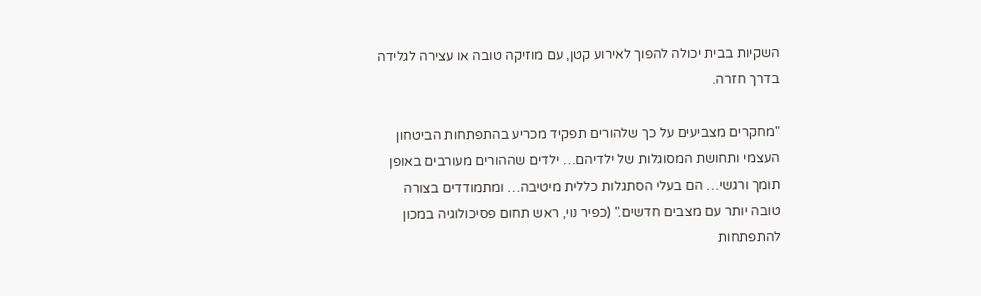השקיות בבית יכולה להפוך לאירוע קטן, עם מוזיקה טובה או עצירה לגלידה בדרך חזרה.

"מחקרים מצביעים על כך שלהורים תפקיד מכריע בהתפתחות הביטחון העצמי ותחושת המסוגלות של ילדיהם… ילדים שההורים מעורבים באופן תומך ורגשי… הם בעלי הסתגלות כללית מיטיבה… ומתמודדים בצורה טובה יותר עם מצבים חדשים." (כפיר נוי, ראש תחום פסיכולוגיה במכון להתפתחות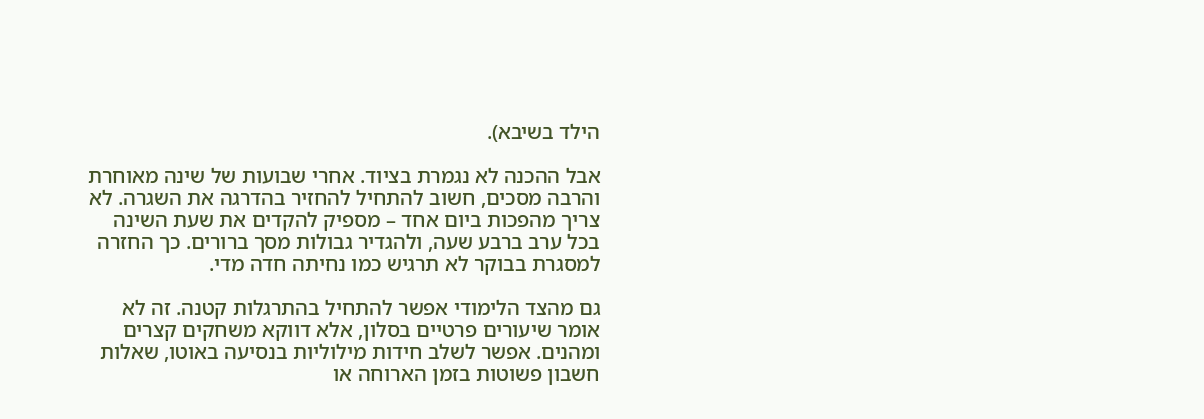הילד בשיבא).

אבל ההכנה לא נגמרת בציוד. אחרי שבועות של שינה מאוחרת והרבה מסכים, חשוב להתחיל להחזיר בהדרגה את השגרה. לא צריך מהפכות ביום אחד – מספיק להקדים את שעת השינה בכל ערב ברבע שעה, ולהגדיר גבולות מסך ברורים. כך החזרה למסגרת בבוקר לא תרגיש כמו נחיתה חדה מדי.

גם מהצד הלימודי אפשר להתחיל בהתרגלות קטנה. זה לא אומר שיעורים פרטיים בסלון, אלא דווקא משחקים קצרים ומהנים. אפשר לשלב חידות מילוליות בנסיעה באוטו, שאלות חשבון פשוטות בזמן הארוחה או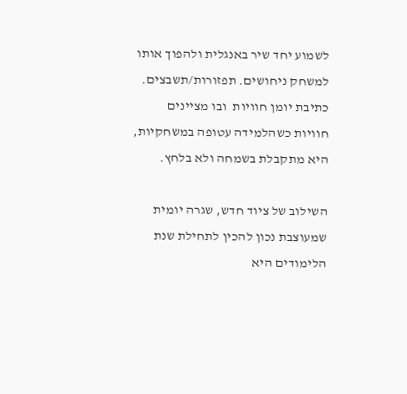לשמוע יחד שיר באנגלית ולהפוך אותו למשחק ניחושים. תפזורות/תשבצים. כתיבת יומן חוויות  ובו מציינים חוויות כשהלמידה עטופה במשחקיות, היא מתקבלת בשמחה ולא בלחץ.

השילוב של ציוד חדש, שגרה יומית שמעוצבת נכון להכין לתחילת שנת הלימודים היא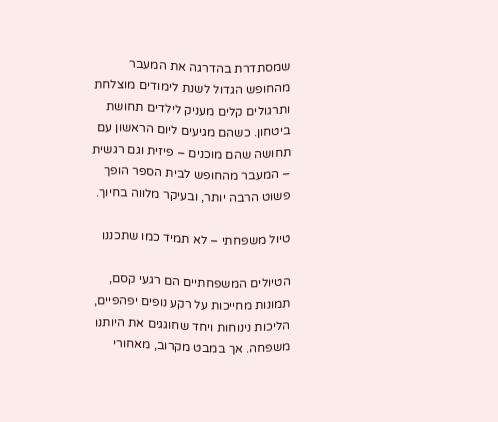שמסתדרת בהדרגה את המעבר מהחופש הגדול לשנת לימודים מוצלחת ותרגולים קלים מעניק לילדים תחושת ביטחון. כשהם מגיעים ליום הראשון עם תחושה שהם מוכנים – פיזית וגם רגשית – המעבר מהחופש לבית הספר הופך פשוט הרבה יותר, ובעיקר מלווה בחיוך.

טיול משפחתי – לא תמיד כמו שתכננו

הטיולים המשפחתיים הם רגעי קסם, תמונות מחייכות על רקע נופים יפהפיים, הליכות נינוחות ויחד שחוגגים את היותנו משפחה. אך במבט מקרוב, מאחורי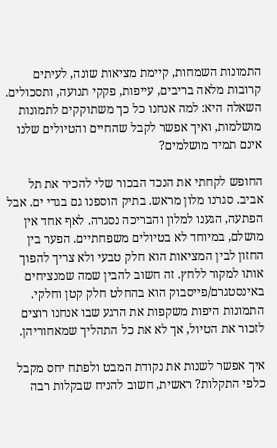התמונות השמחות, קיימת מציאות שונה, לעיתים קרובות מלאה בריבים, עייפות, פקקי תנועה, ותסכולים. השאלה היא: למה אנחנו כל כך משתוקקים לתמונות מושלמות, ואיך אפשר לקבל שהחיים והטיולים שלנו אינם תמיד מושלמים?

החופש לקחתי את הנכד הבכור שלי להכיר את תל אביב. סגרנו מלון מראש. בתיק הוספנו גם בגדי ים. אבל הפתעה, הגענו למלון והבריכה נסגרה. לאף אחד אין מושלם, במיוחד לא בטיולים משפחתיים. הפער בין החזון לבין המציאות הוא חלק טבעי ולא צריך להפוך אותו למקור ללחץ. זה חשוב להבין שמה שמנציחים באינסטגרם/פייסבוק הוא בהחלט חלק קטן וחלקי. התמונות היפות משקפות את הרגע שבו אנחנו רוצים לזכור את הטיול, אך לא את כל התהליך שמאחוריהן.

איך אפשר לשנות את נקודת המבט ולפתח יחס מקבל כלפי התקלות? ראשית, חשוב להניח שבקלות רבה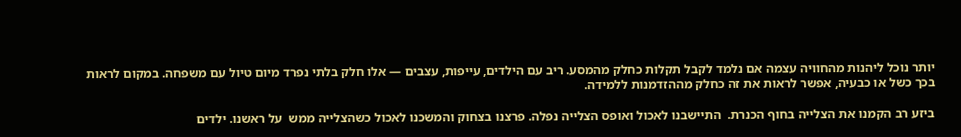יותר נוכל ליהנות מהחוויה עצמה אם נלמד לקבל תקלות כחלק מהמסע. ריב עם הילדים, עייפות, עצבים — אלו חלק בלתי נפרד מיום טיול עם משפחה. במקום לראות בכך כשל או כבעיה, אפשר לראות את זה כחלק מההזדמנות ללמידה.

ביזע רב הקמנו את הצלייה בחוף הכנרת.  התיישבנו לאכול ואופס הצלייה נפלה. פרצנו בצחוק והמשכנו לאכול כשהצלייה ממש  על ראשנו. ילדים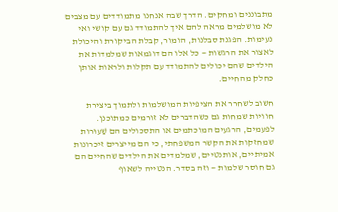מתבוננים ומחקים. הדרך שבה אנחנו מתמודדים עם מצבים לא מושלמים מראה להם איך להתמודד גם עם קושי ואי נעימות. הפגנת סבלנות, הומור, קבלת הביקורת והיכולת לאצור את הרגשות — כל אלו הם דוגמאות שמלמדות את הילדים שהם יכולים להתמודד עם תקלות ולראות אותן כחלק מהחיים.

חשוב לשחרר את הציפיות המושלמות ולתמוך ביצירת חוויות שמחות גם כשהדברים לא זורמים כמתוכנן. לפעמים, הרגעים המוכתמים או התסכולים הם שַׁעוּרות שמחזקות את הקשר המשפחתי, כי הם מייצרים זיכרונות אמיתיים, אותנטיים, שמלמדים את הילדים שהחיים הם גם חוסר שלמות — וזה בסדר. הנטייה לשאוף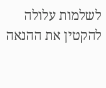לשלמות עלולה להקטין את ההנאה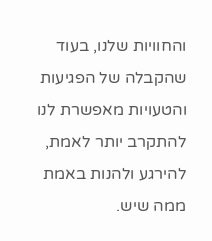והחוויות שלנו, בעוד שהקבלה של הפגיעות והטעויות מאפשרת לנו להתקרב יותר לאמת, להירגע ולהנות באמת ממה שיש.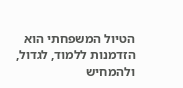הטיול המשפחתי הוא הזדמנות ללמוד, לגדול, ולהמחיש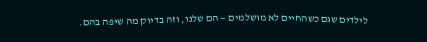לילדים שגם כשהחיים לא מושלמים — הם שלנו, וזה בדיוק מה שיפה בהם.